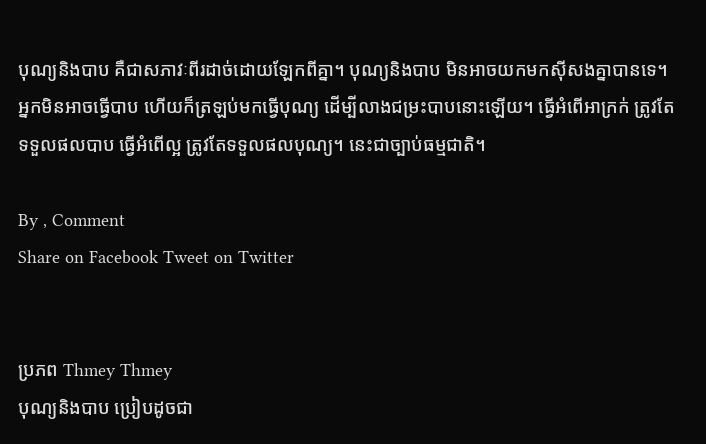បុណ្យនិងបាប គឺជាសភាវៈពីរដាច់ដោយឡែកពីគ្នា។ បុណ្យនិងបាប មិនអាចយកមកស៊ីសងគ្នាបានទេ។ អ្នកមិនអាចធ្វើបាប ហើយក៏ត្រឡប់មកធ្វើបុណ្យ ដើម្បីលាងជម្រះបាបនោះឡើយ។ ធ្វើអំពើអាក្រក់ ត្រូវតែទទួលផលបាប ធ្វើអំពើល្អ ត្រូវតែទទួលផលបុណ្យ។ នេះជាច្បាប់ធម្មជាតិ។

By , Comment
Share on Facebook Tweet on Twitter


ប្រភព Thmey Thmey
បុណ្យនិងបាប ប្រៀបដូចជា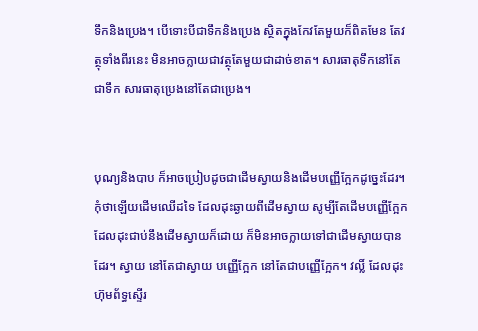ទឹកនិងប្រេង។ បើទោះបីជាទឹកនិងប្រេង ស្ថិតក្នុងកែវតែមួយក៏ពិតមែន តែវត្ថុទាំងពីរនេះ មិនអាចក្លាយជាវត្ថុតែមួយជាដាច់ខាត។ សារធាតុទឹកនៅតែជាទឹក សារធាតុប្រេងនៅតែជាប្រេង។


បុណ្យនិងបាប ក៏អាចប្រៀបដូចជាដើមស្វាយនិងដើមបញ្ញើក្អែកដូច្នេះដែរ។ កុំថាឡើយដើមឈើដទៃ ដែលដុះឆ្ងាយពីដើមស្វាយ សូម្បីតែដើមបញ្ញើក្អែក ដែលដុះជាប់នឹងដើមស្វាយក៏ដោយ ក៏មិនអាចក្លាយទៅជាដើមស្វាយបានដែរ។ ស្វាយ នៅតែជាស្វាយ បញ្ញើក្អែក នៅតែជាបញ្ញើក្អែក។ វល្លិ៍ ដែលដុះហ៊ុមព័ទ្ធស្ទើរ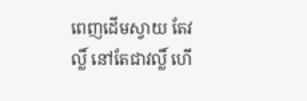ពេញដើមស្វាយ តែវល្លិ៍ នៅតែជាវល្លិ៍ ហើ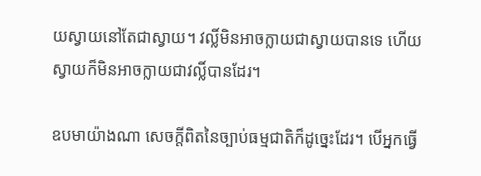យស្វាយនៅតែជាស្វាយ។ វល្លិ៍មិនអាចក្លាយជាស្វាយបានទេ ហើយស្វាយក៏មិនអាចក្លាយជាវល្លិ៍បានដែរ។

ឧបមាយ៉ាងណា សេចក្តីពិតនៃច្បាប់ធម្មជាតិក៏ដូច្នេះដែរ។ បើអ្នកធ្វើ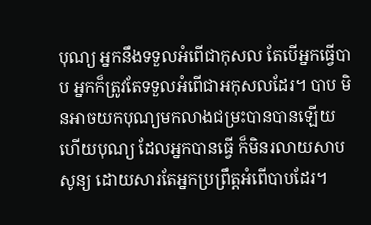បុណ្យ អ្នកនឹងទទួលអំពើជាកុសល តែបើអ្នកធ្វើបាប អ្នកក៏ត្រូវតែទទួលអំពើជាអកុសលដែរ។ បាប មិនអាចយកបុណ្យមកលាងជម្រះបានបានឡើយ ហើយបុណ្យ ដែលអ្នកបានធ្វើ ក៏មិនរលាយសាបសូន្យ ដោយសារតែអ្នកប្រព្រឹត្តអំពើបាបដែរ។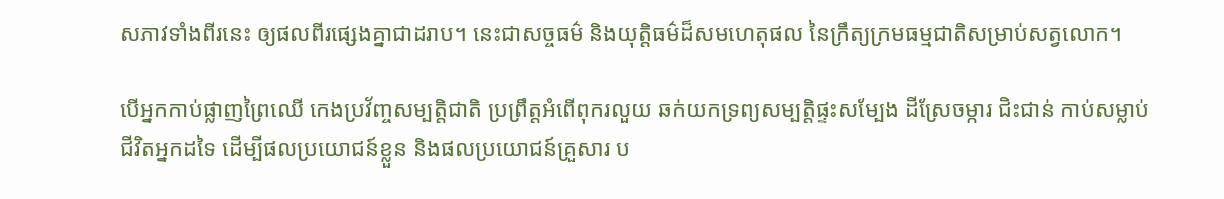សភាវទាំងពីរនេះ ឲ្យផលពីរផ្សេងគ្នាជាដរាប។ នេះជាសច្ចធម៌ និងយុត្តិធម៌ដ៏សមហេតុផល នៃក្រឹត្យក្រមធម្មជាតិសម្រាប់សត្វលោក។

បើអ្នកកាប់ផ្លាញព្រៃឈើ កេងប្រវ័ញ្ចសម្បត្តិជាតិ ប្រព្រឹត្តអំពើពុករលួយ ឆក់យកទ្រព្យសម្បត្តិផ្ទះសម្បែង ដីស្រែចម្ការ ជិះជាន់ កាប់សម្លាប់ជីវិតអ្នកដទៃ ដើម្បីផលប្រយោជន៍ខ្លួន និងផលប្រយោជន៍គ្រួសារ ប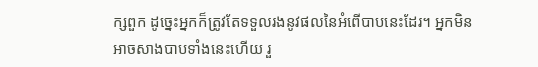ក្សពួក ដូច្នេះអ្នកក៏ត្រូវតែទទួលរងនូវផលនៃអំពើបាបនេះដែរ។ អ្នកមិនអាចសាងបាបទាំងនេះហើយ រួ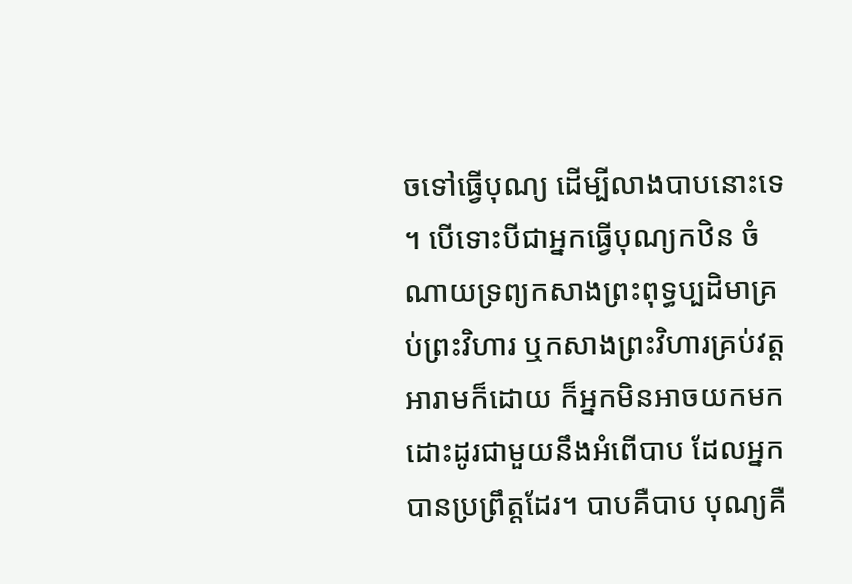ចទៅធ្វើបុណ្យ ដើម្បីលាងបាបនោះទេ។ បើទោះបីជាអ្នកធ្វើបុណ្យកឋិន ចំណាយទ្រព្យកសាងព្រះពុទ្ធប្បដិមាគ្រប់ព្រះវិហារ ឬកសាងព្រះវិហារគ្រប់វត្តអារាមក៏ដោយ ក៏អ្នកមិនអាចយកមក ដោះដូរជាមួយនឹងអំពើបាប ដែលអ្នកបានប្រព្រឹត្តដែរ។ បាបគឺបាប បុណ្យគឺ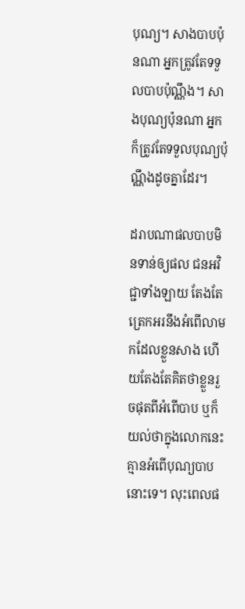បុណ្យ។ សាងបាបប៉ុនណា អ្នកត្រូវតែទទួលបាបប៉ុណ្ណឹង។ សាងបុណ្យប៉ុនណា អ្នកក៏ត្រូវតែទទួលបុណ្យប៉ុណ្ណឹងដូចគ្នាដែរ។

ដរាបណាផលបាបមិនទាន់ឲ្យផល ជនអវិជ្ជាទាំងឡាយ តែងតែត្រេកអរនឹងអំពើលាមកដែលខ្លួនសាង ហើយតែងតែគិតថាខ្លួនរួចផុតពីអំពើបាប ឬក៏យល់ថាក្នុងលោកនេះគ្មានអំពើបុណ្យបាបនោះទេ។ លុះពេលផ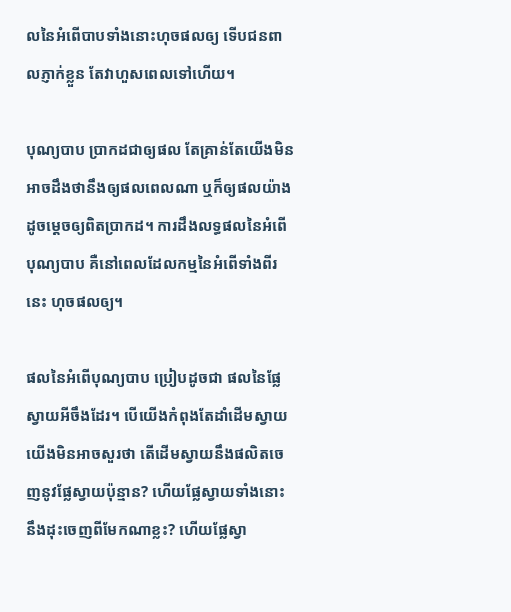លនៃអំពើបាបទាំងនោះហុចផលឲ្យ ទើបជនពាលភ្ញាក់ខ្លួន តែវាហួសពេលទៅហើយ។

បុណ្យបាប ប្រាកដជាឲ្យផល តែគ្រាន់តែយើងមិនអាចដឹងថានឹងឲ្យផលពេលណា ឬក៏ឲ្យផលយ៉ាងដូចម្តេចឲ្យពិតប្រាកដ។ ការដឹងលទ្ធផលនៃអំពើបុណ្យបាប គឺនៅពេលដែលកម្មនៃអំពើទាំងពីរនេះ ហុចផលឲ្យ។

ផលនៃអំពើបុណ្យបាប ប្រៀបដូចជា ផលនៃផ្លែស្វាយអីចឹងដែរ។ បើយើងកំពុងតែដាំដើមស្វាយ យើងមិនអាចសួរថា តើដើមស្វាយនឹងផលិតចេញនូវផ្លែស្វាយប៉ុន្មាន? ហើយផ្លែស្វាយទាំងនោះ នឹងដុះចេញពីមែកណាខ្លះ? ហើយផ្លែស្វា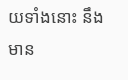យទាំងនោះ នឹងមាន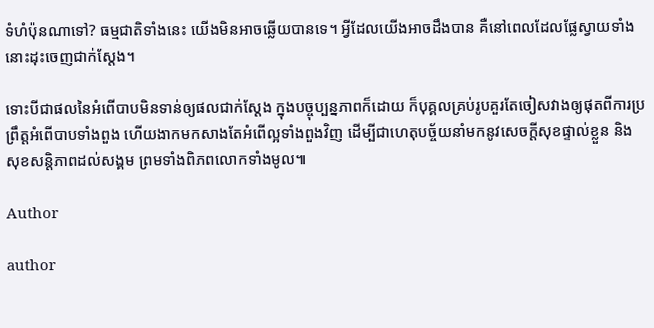ទំហំប៉ុនណាទៅ? ធម្មជាតិទាំងនេះ យើងមិនអាចឆ្លើយបានទេ។ អ្វីដែលយើងអាចដឹងបាន គឺនៅពេលដែលផ្លែស្វាយទាំងនោះដុះចេញជាក់ស្តែង។

ទោះបីជាផលនៃអំពើបាបមិនទាន់ឲ្យផលជាក់ស្តែង ក្នុងបច្ចុប្បន្នភាពក៏ដោយ ក៏បុគ្គលគ្រប់រូបគួរតែចៀសវាងឲ្យផុតពីការប្រព្រឹត្តអំពើបាបទាំងពួង ហើយងាកមកសាងតែអំពើល្អទាំងពួងវិញ ដើម្បីជាហេតុបច្ច័យនាំមកនូវសេចក្តីសុខផ្ទាល់ខ្លួន និងសុខសន្តិភាពដល់សង្គម ព្រមទាំងពិភពលោកទាំងមូល៕

Author

author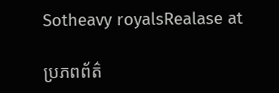Sotheavy royalsRealase at

ប្រភពព័ត៌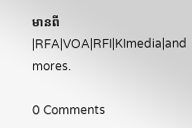មានពី|RFA|VOA|RFI|KImedia|and mores.

0 Comments